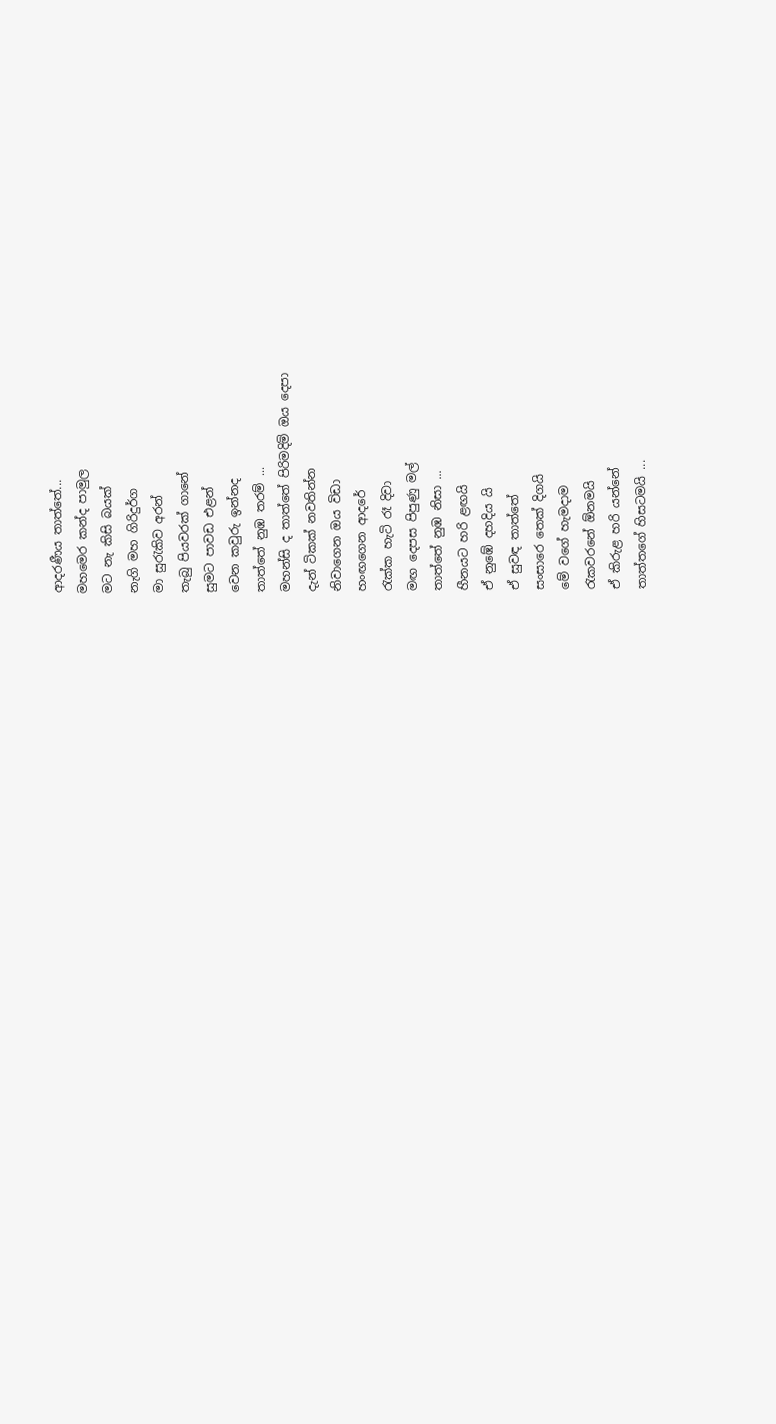ආදරණීය තාත්තේ...
මහමෙර කන්ද පාමුල
මට නැ කිසි බයක්
නැගි මහ ගිරිදුර්ග
මා සුරැකිව අරන්
තැබු පියවරක් ගානේ
සුමට පාවඩ එළන්
වෙන කවුරු ඉන්නද
තාත්තේ නුඹ තරම් ...
මහන්සි ද තාත්තේ පිරිමදිමි ඔය දෙපා
දැන් ටිකක් නවතින්න
නිවාගෙන ඔය විඩා
හංඟගෙන ආදරේ
රැක්ක හැටි රෑ දිවා
මඟ දෙපස පිපුණු මල්
තාත්තේ නුඹ නිසා ...
හීනයට හරි ළඟයි
ඒ නුඹේ දහදිය යි
ඒ සුවඳ තාත්තේ
සංසාරෙ තෙක් දිගයි
මේ වගේ හැමදාම
රැකවරනේ ඕනමයි
ඒ කිරුළ හරි යන්නේ
තාත්තගේ හිසටමයි ...